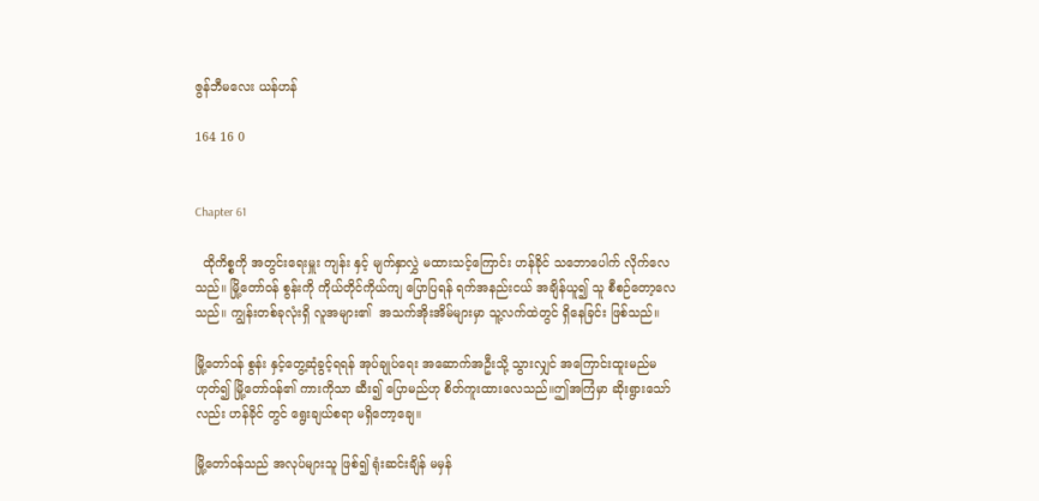ဇွန်ဘီမလေး ယန်ဟန်

164 16 0


Chapter 61

  ထိုကိစ္စကို အတွင်းရေးမှူး ကျန်း နှင့် မျက်နှာလွှဲ မထားသင့်ကြောင်း ဟန်ခိုင် သဘောပေါက် လိုက်လေသည်။ မြို့တော်ဝန် စွန်းကို ကိုယ်တိုင်ကိုယ်ကျ ပြောပြရန် ရက်အနည်းငယ် အချိန်ယူ၍ သူ စီစဉ်တော့လေသည်။ ကျွန်းတစ်ခုလုံးရှိ လူအများ၏  အသက်အိုးအိမ်များမှာ သူ့လက်ထဲတွင် ရှိနေခြင်း ဖြစ်သည်။

မြို့တော်ဝန် စွန်း နှင့်တွေ့ဆုံခွင့်ရရန် အုပ်ချုပ်ရေး အဆောက်အဦးသို့ သွားလျှင် အကြောင်းထူးမည်မဟုတ်၍ မြို့တော်ဝန်၏ ကားကိုသာ ဆီး၍ ပြောမည်ဟု စိတ်ကူးထားလေသည်။ဤအကြံမှာ ဆိုးရွားသော်လည်း ဟန်ခိုင် တွင် ရွေးချယ်စရာ မရှိတော့ချေ။

မြို့တော်ဝန်သည် အလုပ်များသူ ဖြစ်၍ ရုံးဆင်းချိန် မမှန်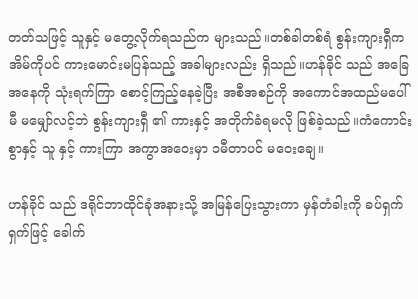တတ်သဖြင့် သူနှင့် မတွေ့လိုက်ရသည်က များသည်။တစ်ခါတစ်ရံ စွန်းကျားရှီက အိမ်ကိုပင် ကားမောင်းမပြန်သည့် အခါများလည်း ရှိသည်။ဟန်ခိုင် သည် အခြေအနေကို သုံးရက်ကြာ စောင့်ကြည့်နေခဲ့ပြီး အစီအစဉ်ကို အကောင်အထည်မပေါ်မီ မမျှော်လင့်ဘဲ စွန်းကျားရှီ ၏ ကားနှင့် အတိုက်ခံရမလို ဖြစ်ခဲ့သည်။ကံကောင်းစွာနှင့် သူ နှင့် ကားကြာ အကွာအဝေးမှာ ၁မီတာပင် မဝေးချေ။

ဟန်ခိုင် သည် ဒရိုင်ဘာထိုင်ခုံအနားသို့ အမြန်ပြေးသွားကာ မှန်တံခါးကို ခပ်ရှက်ရှက်ဖြင့် ခေါက်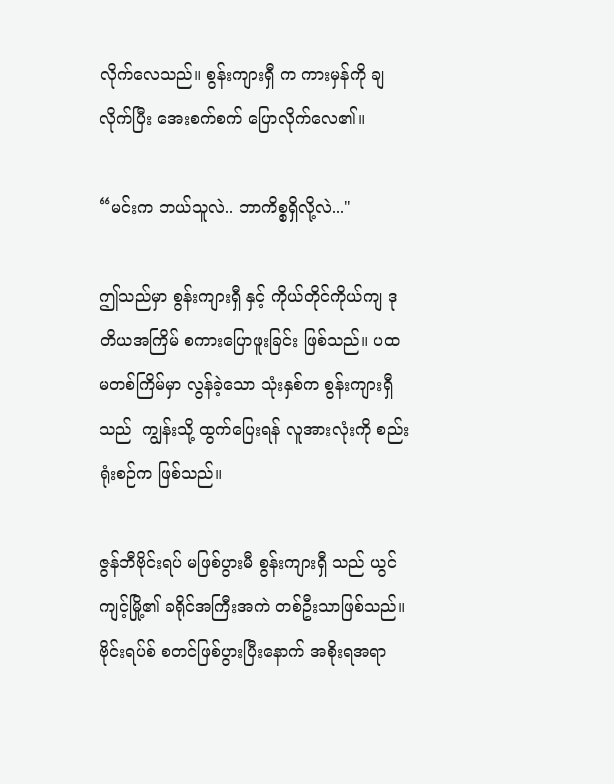လိုက်လေသည်။ စွန်းကျားရှီ က ကားမှန်ကို ချလိုက်ပြီး အေးစက်စက် ပြောလိုက်လေ၏။

“မင်းက ဘယ်သူလဲ.. ဘာကိစ္စရှိလို့လဲ..."

ဤသည်မှာ စွန်းကျားရှီ နှင့် ကိုယ်တိုင်ကိုယ်ကျ ဒုတိယအကြိမ် စကားပြောဖူးခြင်း ဖြစ်သည်။ ပထမတစ်ကြိမ်မှာ လွန်ခဲ့သော သုံးနှစ်က စွန်းကျားရှီ သည်  ကျွန်းသို့ ထွက်ပြေးရန် လူအားလုံးကို စည်းရုံးစဉ်က ဖြစ်သည်။

ဇွန်ဘီဗိုင်းရပ် မဖြစ်ပွားမီ စွန်းကျားရှီ သည် ယွင်ကျင့်မြို့၏ ခရိုင်အကြီးအကဲ တစ်ဦးသာဖြစ်သည်။ ဗိုင်းရပ်စ် စတင်ဖြစ်ပွားပြီးနောက် အစိုးရအရာ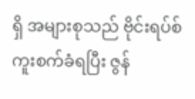ရှိ အများစုသည် ဗိုင်းရပ်စ်ကူးစက်ခံရပြီး ဇွန်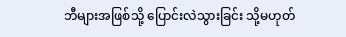ဘီများအဖြစ်သို့ ပြောင်းလဲသွားခြင်း သို့မဟုတ်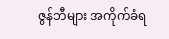ဇွန်ဘီများ အကိုက်ခံရ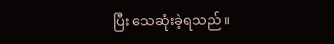ပြီး သေဆုံးခဲ့ရသည်။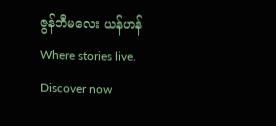ဇွန်ဘီမလေး ယန်ဟန်Where stories live. Discover now